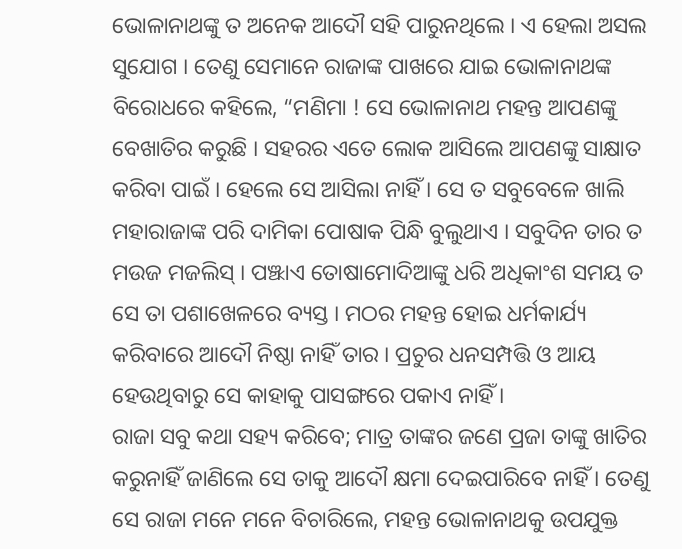ଭୋଳାନାଥଙ୍କୁ ତ ଅନେକ ଆଦୌ ସହି ପାରୁନଥିଲେ । ଏ ହେଲା ଅସଲ ସୁଯୋଗ । ତେଣୁ ସେମାନେ ରାଜାଙ୍କ ପାଖରେ ଯାଇ ଭୋଳାନାଥଙ୍କ ବିରୋଧରେ କହିଲେ, “ମଣିମା ! ସେ ଭୋଳାନାଥ ମହନ୍ତ ଆପଣଙ୍କୁ ବେଖାତିର କରୁଛି । ସହରର ଏତେ ଲୋକ ଆସିଲେ ଆପଣଙ୍କୁ ସାକ୍ଷାତ କରିବା ପାଇଁ । ହେଲେ ସେ ଆସିଲା ନାହିଁ । ସେ ତ ସବୁବେଳେ ଖାଲି ମହାରାଜାଙ୍କ ପରି ଦାମିକା ପୋଷାକ ପିନ୍ଧି ବୁଲୁଥାଏ । ସବୁଦିନ ତାର ତ ମଉଜ ମଜଲିସ୍ । ପଞ୍ଝାଏ ତୋଷାମୋଦିଆଙ୍କୁ ଧରି ଅଧିକାଂଶ ସମୟ ତ ସେ ତା ପଶାଖେଳରେ ବ୍ୟସ୍ତ । ମଠର ମହନ୍ତ ହୋଇ ଧର୍ମକାର୍ଯ୍ୟ କରିବାରେ ଆଦୌ ନିଷ୍ଠା ନାହିଁ ତାର । ପ୍ରଚୁର ଧନସମ୍ପତ୍ତି ଓ ଆୟ ହେଉଥିବାରୁ ସେ କାହାକୁ ପାସଙ୍ଗରେ ପକାଏ ନାହିଁ ।
ରାଜା ସବୁ କଥା ସହ୍ୟ କରିବେ; ମାତ୍ର ତାଙ୍କର ଜଣେ ପ୍ରଜା ତାଙ୍କୁ ଖାତିର କରୁନାହିଁ ଜାଣିଲେ ସେ ତାକୁ ଆଦୌ କ୍ଷମା ଦେଇପାରିବେ ନାହିଁ । ତେଣୁ ସେ ରାଜା ମନେ ମନେ ବିଚାରିଲେ, ମହନ୍ତ ଭୋଳାନାଥକୁ ଉପଯୁକ୍ତ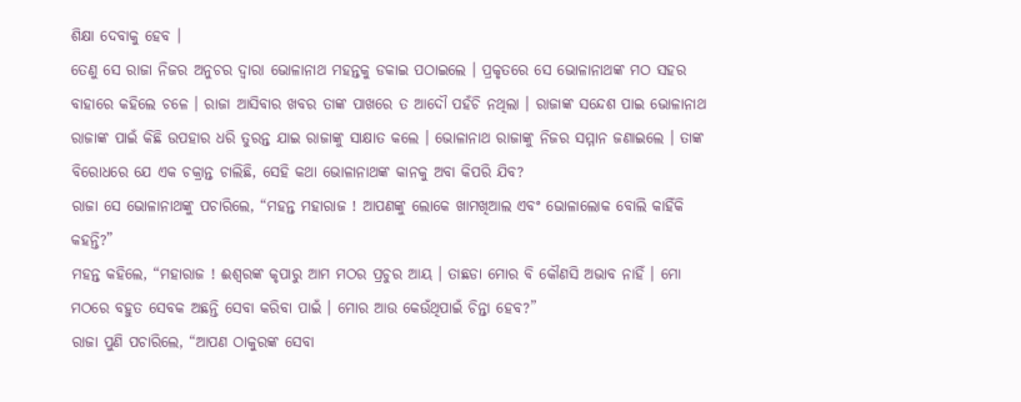ଶିକ୍ଷା ଦେବାକୁ ହେବ ।
ତେଣୁ ସେ ରାଜା ନିଜର ଅନୁଚର ଦ୍ୱାରା ଭୋଳାନାଥ ମହନ୍ତକୁ ଡକାଇ ପଠାଇଲେ । ପ୍ରକୃତରେ ସେ ଭୋଳାନାଥଙ୍କ ମଠ ସହର ବାହାରେ କହିଲେ ଚଳେ । ରାଜା ଆସିବାର ଖବର ତାଙ୍କ ପାଖରେ ତ ଆଦୌ ପହଁଚି ନଥିଲା । ରାଜାଙ୍କ ସନ୍ଦେଶ ପାଇ ଭୋଳାନାଥ ରାଜାଙ୍କ ପାଇଁ କିଛି ଉପହାର ଧରି ତୁରନ୍ତ ଯାଇ ରାଜାଙ୍କୁ ସାକ୍ଷାତ କଲେ । ଭୋଳାନାଥ ରାଜାଙ୍କୁ ନିଜର ସମ୍ମାନ ଜଣାଇଲେ । ତାଙ୍କ ବିରୋଧରେ ଯେ ଏକ ଚକ୍ରାନ୍ତ ଚାଲିଛି, ସେହି କଥା ଭୋଳାନାଥଙ୍କ କାନକୁ ଅବା କିପରି ଯିବ?
ରାଜା ସେ ଭୋଳାନାଥଙ୍କୁ ପଚାରିଲେ, “ମହନ୍ତ ମହାରାଜ ! ଆପଣଙ୍କୁ ଲୋକେ ଖାମଖିଆଲ ଏବଂ ଭୋଳାଲୋକ ବୋଲି କାହିଁକି କହନ୍ତି?”
ମହନ୍ତ କହିଲେ, “ମହାରାଜ ! ଈଶ୍ୱରଙ୍କ କୃପାରୁ ଆମ ମଠର ପ୍ରଚୁର ଆୟ । ତାଛଡା ମୋର ବି କୌଣସି ଅଭାବ ନାହିଁ । ମୋ ମଠରେ ବହୁତ ସେବକ ଅଛନ୍ତି ସେବା କରିବା ପାଇଁ । ମୋର ଆଉ କେଉଁଥିପାଇଁ ଚିନ୍ତା ହେବ?”
ରାଜା ପୁଣି ପଚାରିଲେ, “ଆପଣ ଠାକୁରଙ୍କ ସେବା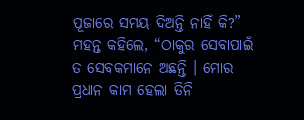ପୂଜାରେ ସମୟ ଦିଅନ୍ତି ନାହିଁ କି?”
ମହନ୍ତ କହିଲେ, “ଠାକୁର ସେବାପାଇଁ ତ ସେବକମାନେ ଅଛନ୍ତି । ମୋର ପ୍ରଧାନ କାମ ହେଲା ତିନି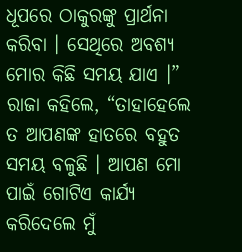ଧୂପରେ ଠାକୁରଙ୍କୁ ପ୍ରାର୍ଥନା କରିବା । ସେଥିରେ ଅବଶ୍ୟ ମୋର କିଛି ସମୟ ଯାଏ ।”
ରାଜା କହିଲେ, “ତାହାହେଲେ ତ ଆପଣଙ୍କ ହାତରେ ବହୁତ ସମୟ ବଳୁଛି । ଆପଣ ମୋ ପାଇଁ ଗୋଟିଏ କାର୍ଯ୍ୟ କରିଦେଲେ ମୁଁ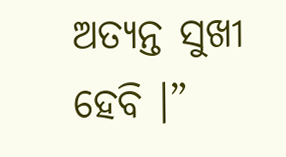ଅତ୍ୟନ୍ତ ସୁଖୀ ହେବି ।”